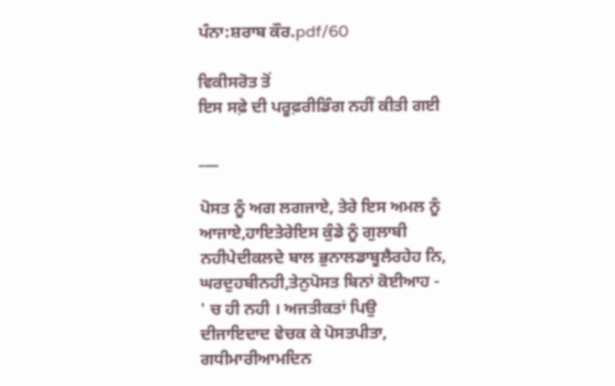ਪੰਨਾ:ਸ਼ਰਾਬ ਕੌਰ.pdf/60

ਵਿਕੀਸਰੋਤ ਤੋਂ
ਇਸ ਸਫ਼ੇ ਦੀ ਪਰੂਫ਼ਰੀਡਿੰਗ ਨਹੀਂ ਕੀਤੀ ਗਈ

___

ਪੋਸਤ ਨੂੰ ਅਗ ਲਗਜਾਏ, ਤੇਰੇ ਇਸ ਅਮਲ ਨੂੰ ਆਜਾਏ,ਹਾਇਤੇਰੇਇਸ ਕੁੰਡੇ ਨੂੰ ਗੁਲਾਬੀ ਨਹੀਪੇਦੀਕਲਦੇ ਬਾਲ ਭੁਨਾਲਡਾਬੂਲੈਰਹੇਹ ਨਿ, ਘਰਦੁਹਬੀਨਹੀ,ਤੇਨੁਪੋਸਤ ਬਿਨਾਂ ਕੋਈਆਹ - ' ਚ ਹੀ ਨਹੀ । ਅਜਤੀਕਤਾਂ ਪਿਉ ਦੀਜਾਇਦਾਦ ਵੇਚਕ ਕੇ ਪੋਸਤਪੀਤਾ, ਗਧੀਮਾਰੀਆਮਦਿਨ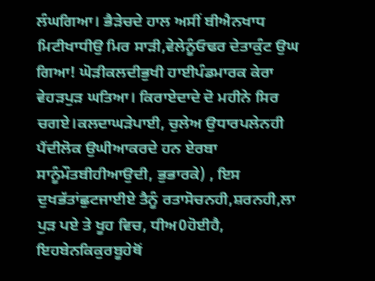ਲੰਘਗਿਆ। ਭੈੜੇਚਦੇ ਹਾਲ ਅਸੀਂ ਬੀਐਨਖਾਧ ਮਿਟੀਖਾਧੀਉ ਮਿਰ ਸਾੜੀ,ਵੇਲੇਨੂੰਓਢਰ ਦੇਤਾਕੁੰਟ ਉਘ ਗਿਆ! ਘੋੜੀਕਲਦੀਭੁਖੀ ਹਾਈਪੰਡਮਾਰਕ ਕੇਰਾ ਵੇਹੜਪੁੜ ਘਤਿਆ। ਕਿਰਾਏਦਾਦੇ ਦੋ ਮਹੀਨੇ ਸਿਰ ਚਗਏ।ਕਲਦਾਘੜੇਪਾਈ, ਚੁਲੇਅ ਉਧਾਰਪਲੇਨਹੀ ਪੈਂਦੀਲੋਕ ਉਘੀਆਕਰਦੇ ਹਨ ਏਰਬਾ ਸਾਨੂੰਮੌਤਬੀਹੀਆਉਦੀ, ਭੁਭਾਰਕੇ) , ਇਸ ਦੁਖਭੱਤਾਂਛੁਟਜਾਈਏ ਤੈਨੂੰ ਰਤਾਸੋਚਨਹੀ,ਸ਼ਰਨਹੀ,ਲਾ ਪੁੜ ਪਏ ਤੇ ਖੂਹ ਵਿਚ, ਧੀਅ0ਹੋਈਹੈ, ਇਹਬੇਨਕਿਕੁਰਬੂਹੇਥੋਂ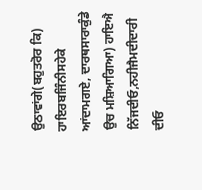ਉਠਾਵਾਂਗੇ(ਬਹੁਤਰੋਰ ਕਿ) ਹਾਇਰਬਜਿੰਨੀਸਹੇਕੇ ਆਂਦਾਮਗਏ, ਦਾਰਥਸਾਰਾਕੁੰਡੇ ਉਚ ਮਸ਼ਿਆਗਿਆ) ਹਾਇਐ ਨਿੱਜਦੀਓ,ਨਹੀਜੈਮਦੀਦਾਰੀ ਦੀਓ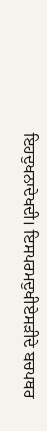ਇਹਦੁਖਨਾਦੇਖਦੀ। ਇਸਪਰਮਦੁਖੀਏਸੜੀਦੇ ਬਚਪਥਰ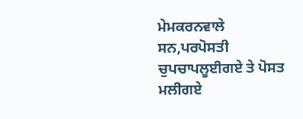ਮੇਮਕਰਨਵਾਲੇ ਸਨ,ਪਰਪੋਸਤੀ ਚੁਪਚਾਪਲੂਈਗਏ ਤੇ ਪੋਸਤ ਮਲੀਗਏ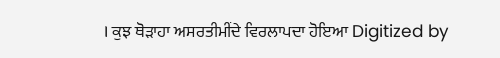। ਕੁਝ ਥੋੜਾਹਾ ਅਸਰਤੀਮੀਂਦੇ ਵਿਰਲਾਪਦਾ ਹੋਇਆ Digitized by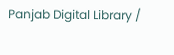Panjab Digital Library /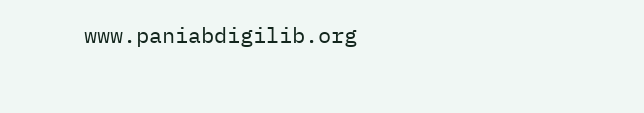www.paniabdigilib.org